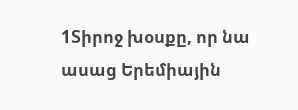1Տիրոջ խօսքը, որ նա ասաց Երեմիային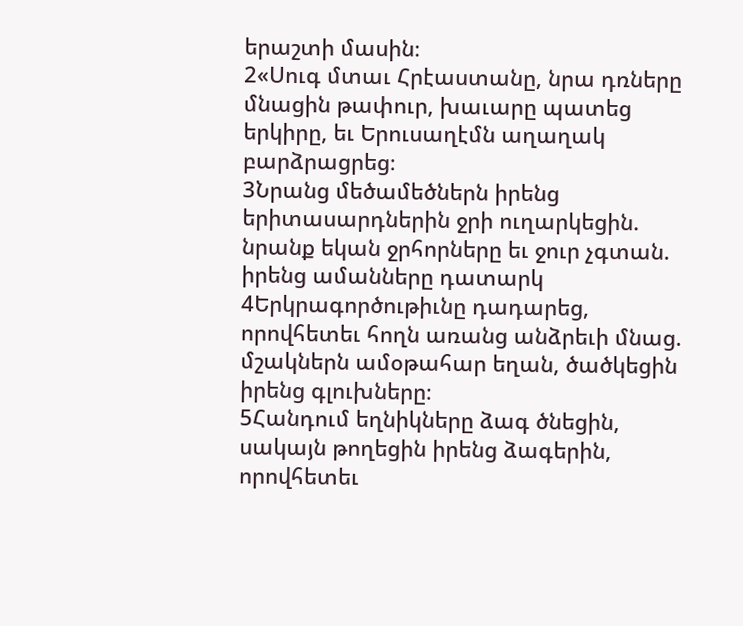երաշտի մասին։
2«Սուգ մտաւ Հրէաստանը, նրա դռները մնացին թափուր, խաւարը պատեց երկիրը, եւ Երուսաղէմն աղաղակ բարձրացրեց։
3Նրանց մեծամեծներն իրենց երիտասարդներին ջրի ուղարկեցին. նրանք եկան ջրհորները եւ ջուր չգտան. իրենց ամանները դատարկ
4Երկրագործութիւնը դադարեց, որովհետեւ հողն առանց անձրեւի մնաց. մշակներն ամօթահար եղան, ծածկեցին իրենց գլուխները։
5Հանդում եղնիկները ձագ ծնեցին, սակայն թողեցին իրենց ձագերին, որովհետեւ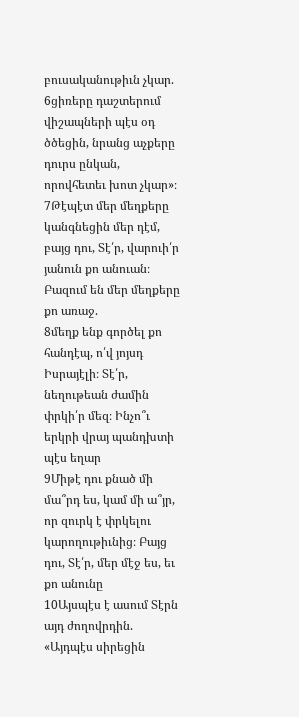բուսականութիւն չկար.
6ցիռերը դաշտերում վիշապների պէս օդ ծծեցին, նրանց աչքերը դուրս ընկան, որովհետեւ խոտ չկար»։
7Թէպէտ մեր մեղքերը կանգնեցին մեր դէմ, բայց դու, Տէ՛ր, վարուի՛ր յանուն քո անուան։ Բազում են մեր մեղքերը քո առաջ.
8մեղք ենք գործել քո հանդէպ, ո՛վ յոյսդ Իսրայէլի։ Տէ՛ր, նեղութեան ժամին փրկի՛ր մեզ։ Ինչո՞ւ երկրի վրայ պանդխտի պէս եղար
9Միթէ դու քնած մի մա՞րդ ես, կամ մի ա՞յր, որ զուրկ է փրկելու կարողութիւնից։ Բայց դու, Տէ՛ր, մեր մէջ ես, եւ քո անունը
10Այսպէս է ասում Տէրն այդ ժողովրդին. «Այդպէս սիրեցին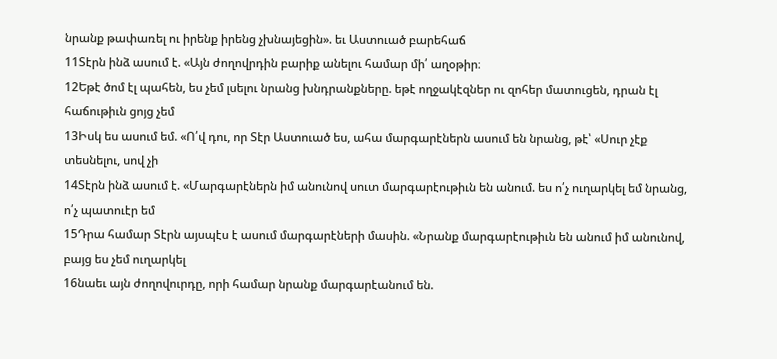նրանք թափառել ու իրենք իրենց չխնայեցին». եւ Աստուած բարեհաճ
11Տէրն ինձ ասում է. «Այն ժողովրդին բարիք անելու համար մի՛ աղօթիր։
12Եթէ ծոմ էլ պահեն, ես չեմ լսելու նրանց խնդրանքները. եթէ ողջակէզներ ու զոհեր մատուցեն, դրան էլ հաճութիւն ցոյց չեմ
13Իսկ ես ասում եմ. «Ո՛վ դու, որ Տէր Աստուած ես, ահա մարգարէներն ասում են նրանց, թէ՝ «Սուր չէք տեսնելու, սով չի
14Տէրն ինձ ասում է. «Մարգարէներն իմ անունով սուտ մարգարէութիւն են անում. ես ո՛չ ուղարկել եմ նրանց, ո՛չ պատուէր եմ
15Դրա համար Տէրն այսպէս է ասում մարգարէների մասին. «Նրանք մարգարէութիւն են անում իմ անունով, բայց ես չեմ ուղարկել
16նաեւ այն ժողովուրդը, որի համար նրանք մարգարէանում են.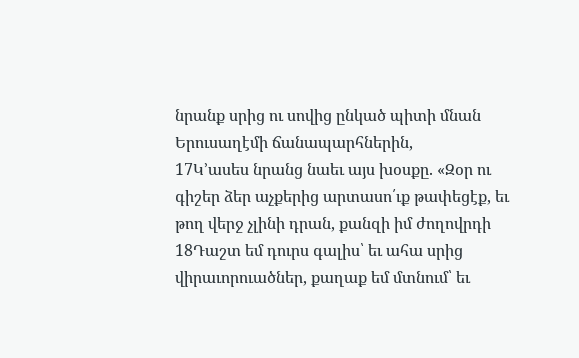նրանք սրից ու սովից ընկած պիտի մնան Երուսաղէմի ճանապարհներին,
17Կ՚ասես նրանց նաեւ այս խօսքը. «Զօր ու գիշեր ձեր աչքերից արտասո՛ւք թափեցէք, եւ թող վերջ չլինի դրան, քանզի իմ ժողովրդի
18Դաշտ եմ դուրս գալիս՝ եւ ահա սրից վիրաւորուածներ, քաղաք եմ մտնում՝ եւ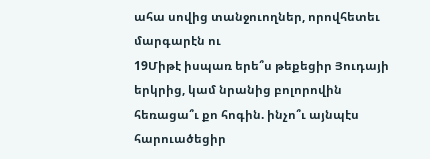ահա սովից տանջուողներ, որովհետեւ մարգարէն ու
19Միթէ իսպառ երե՞ս թեքեցիր Յուդայի երկրից, կամ նրանից բոլորովին հեռացա՞ւ քո հոգին. ինչո՞ւ այնպէս հարուածեցիր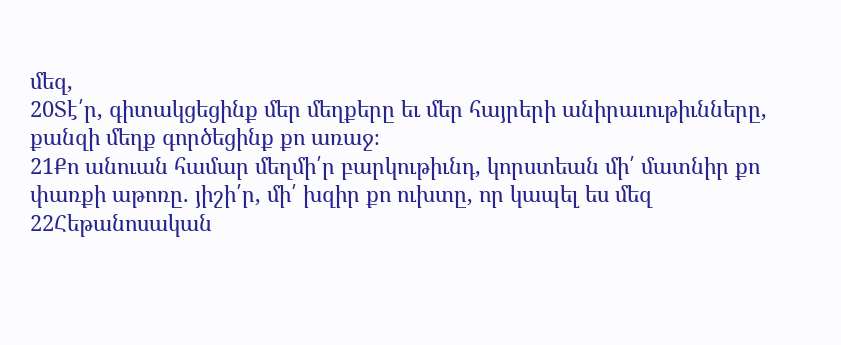մեզ,
20Տէ՛ր, գիտակցեցինք մեր մեղքերը եւ մեր հայրերի անիրաւութիւնները, քանզի մեղք գործեցինք քո առաջ։
21Քո անուան համար մեղմի՛ր բարկութիւնդ, կորստեան մի՛ մատնիր քո փառքի աթոռը. յիշի՛ր, մի՛ խզիր քո ուխտը, որ կապել ես մեզ
22Հեթանոսական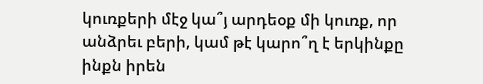կուռքերի մէջ կա՞յ արդեօք մի կուռք, որ անձրեւ բերի, կամ թէ կարո՞ղ է երկինքը ինքն իրեն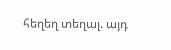հեղեղ տեղալ. այդ